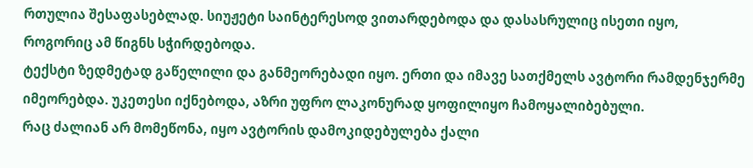რთულია შესაფასებლად. სიუჟეტი საინტერესოდ ვითარდებოდა და დასასრულიც ისეთი იყო, როგორიც ამ წიგნს სჭირდებოდა.
ტექსტი ზედმეტად გაწელილი და განმეორებადი იყო. ერთი და იმავე სათქმელს ავტორი რამდენჯერმე იმეორებდა. უკეთესი იქნებოდა, აზრი უფრო ლაკონურად ყოფილიყო ჩამოყალიბებული.
რაც ძალიან არ მომეწონა, იყო ავტორის დამოკიდებულება ქალი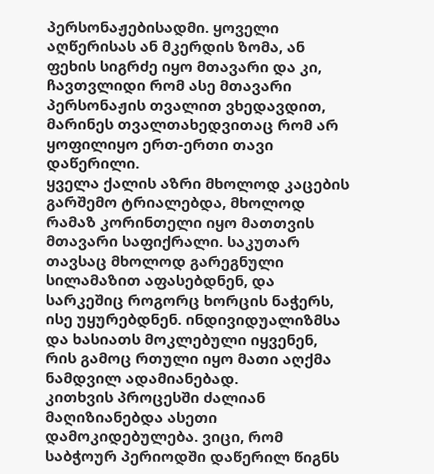პერსონაჟებისადმი. ყოველი აღწერისას ან მკერდის ზომა, ან ფეხის სიგრძე იყო მთავარი და კი, ჩავთვლიდი რომ ასე მთავარი პერსონაჟის თვალით ვხედავდით, მარინეს თვალთახედვითაც რომ არ ყოფილიყო ერთ-ერთი თავი დაწერილი.
ყველა ქალის აზრი მხოლოდ კაცების გარშემო ტრიალებდა, მხოლოდ რამაზ კორინთელი იყო მათთვის მთავარი საფიქრალი. საკუთარ თავსაც მხოლოდ გარეგნული სილამაზით აფასებდნენ, და სარკეშიც როგორც ხორცის ნაჭერს, ისე უყურებდნენ. ინდივიდუალიზმსა და ხასიათს მოკლებული იყვენენ, რის გამოც რთული იყო მათი აღქმა ნამდვილ ადამიანებად.
კითხვის პროცესში ძალიან მაღიზიანებდა ასეთი დამოკიდებულება. ვიცი, რომ საბჭოურ პერიოდში დაწერილ წიგნს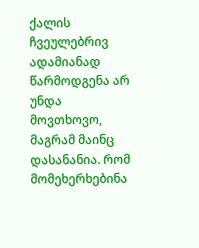ქალის ჩვეულებრივ ადამიანად წარმოდგენა არ უნდა მოვთხოვო, მაგრამ მაინც დასანანია. რომ მომეხერხებინა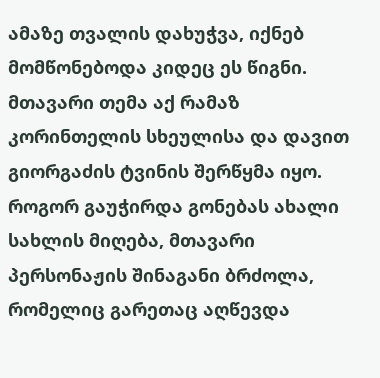ამაზე თვალის დახუჭვა, იქნებ მომწონებოდა კიდეც ეს წიგნი.
მთავარი თემა აქ რამაზ კორინთელის სხეულისა და დავით გიორგაძის ტვინის შერწყმა იყო. როგორ გაუჭირდა გონებას ახალი სახლის მიღება, მთავარი პერსონაჟის შინაგანი ბრძოლა, რომელიც გარეთაც აღწევდა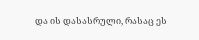და ის დასასრული, რასაც ეს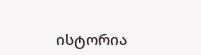ისტორია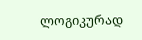ლოგიკურად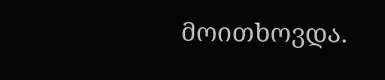მოითხოვდა.